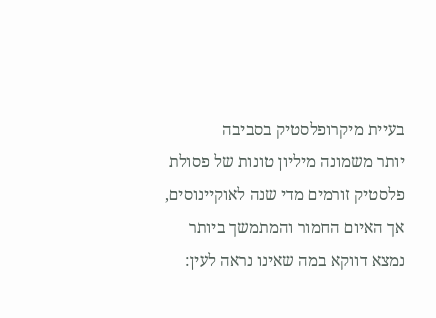בעיית מיקרופלסטיק בסביבה
יותר משמונה מיליון טונות של פסולת פלסטיק זורמים מדי שנה לאוקיינוסים, אך האיום החמור והמתמשך ביותר נמצא דווקא במה שאינו נראה לעין: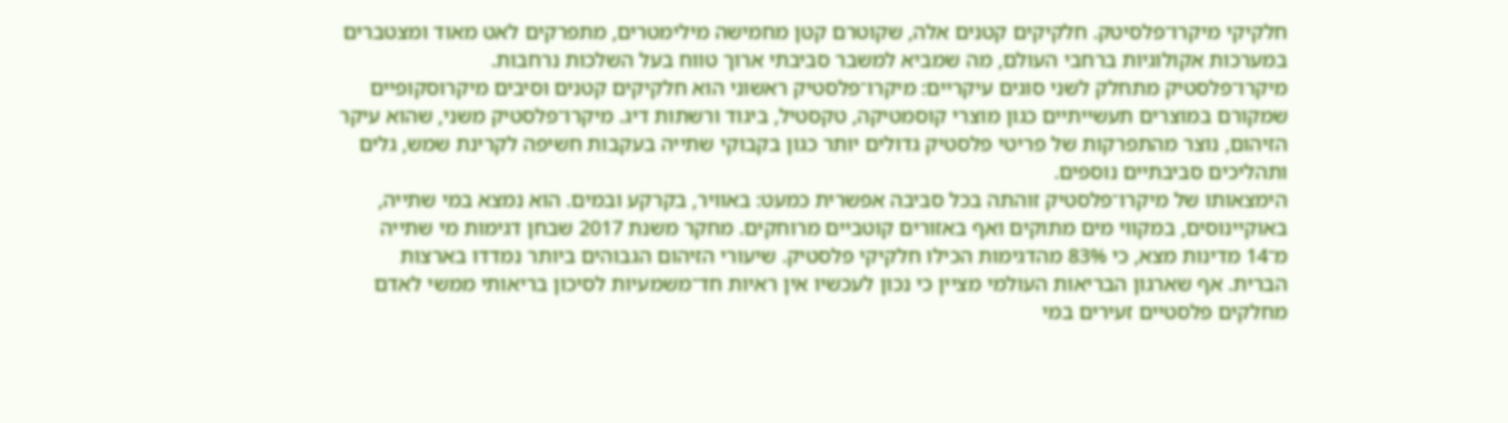חלקיקי מיקרו־פלסיטק. חלקיקים קטנים אלה, שקוטרם קטן מחמישה מילימטרים, מתפרקים לאט מאוד ומצטברים במערכות אקולוגיות ברחבי העולם, מה שמביא למשבר סביבתי ארוך טווח בעל השלכות נרחבות.
מיקרו־פלסטיק מתחלק לשני סוגים עיקריים: מיקרו־פלסטיק ראשוני הוא חלקיקים קטנים וסיבים מיקרוסקופיים שמקורם במוצרים תעשייתיים כגון מוצרי קוסמטיקה, טקסטיל, ביגוד ורשתות דיג. מיקרו־פלסטיק משני, שהוא עיקר הזיהום, נוצר מהתפרקות של פריטי פלסטיק גדולים יותר כגון בקבוקי שתייה בעקבות חשיפה לקרינת שמש, גלים ותהליכים סביבתיים נוספים.
הימצאותו של מיקרו־פלסטיק זוהתה בכל סביבה אפשרית כמעט: באוויר, בקרקע ובמים. הוא נמצא במי שתייה, באוקיינוסים, במקווי מים מתוקים ואף באזורים קוטביים מרוחקים. מחקר משנת 2017 שבחן דגימות מי שתייה מ־14 מדינות מצא, כי 83% מהדגימות הכילו חלקיקי פלסטיק. שיעורי הזיהום הגבוהים ביותר נמדדו בארצות הברית. אף שארגון הבריאות העולמי מציין כי נכון לעכשיו אין ראיות חד־משמעיות לסיכון בריאותי ממשי לאדם מחלקים פלסטיים זעירים במי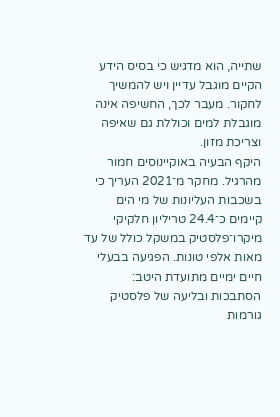שתייה, הוא מדגיש כי בסיס הידע הקיים מוגבל עדיין ויש להמשיך לחקור. מעבר לכך, החשיפה אינה מוגבלת למים וכוללת גם שאיפה וצריכת מזון.
היקף הבעיה באוקיינוסים חמור מהרגיל. מחקר מ־2021 העריך כי בשכבות העליונות של מי הים קיימים כ־24.4 טריליון חלקיקי מיקרו־פלסטיק במשקל כולל של עד מאות אלפי טונות. הפגיעה בבעלי חיים ימיים מתועדת היטב: הסתבכות ובליעה של פלסטיק גורמות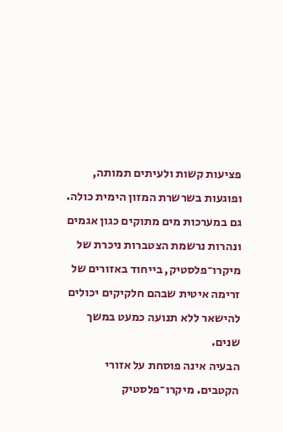פציעות קשות ולעיתים תמותה, ופוגעות בשרשרת המזון הימית כולה. גם במערכות מים מתוקים כגון אגמים ונהרות נרשמת הצטברות ניכרת של מיקרו־פלסטיק, בייחוד באזורים של זרימה איטית שבהם חלקיקים יכולים להישאר ללא תנועה כמעט במשך שנים.
הבעיה אינה פוסחת על אזורי הקטבים. מיקרו־פלסטיק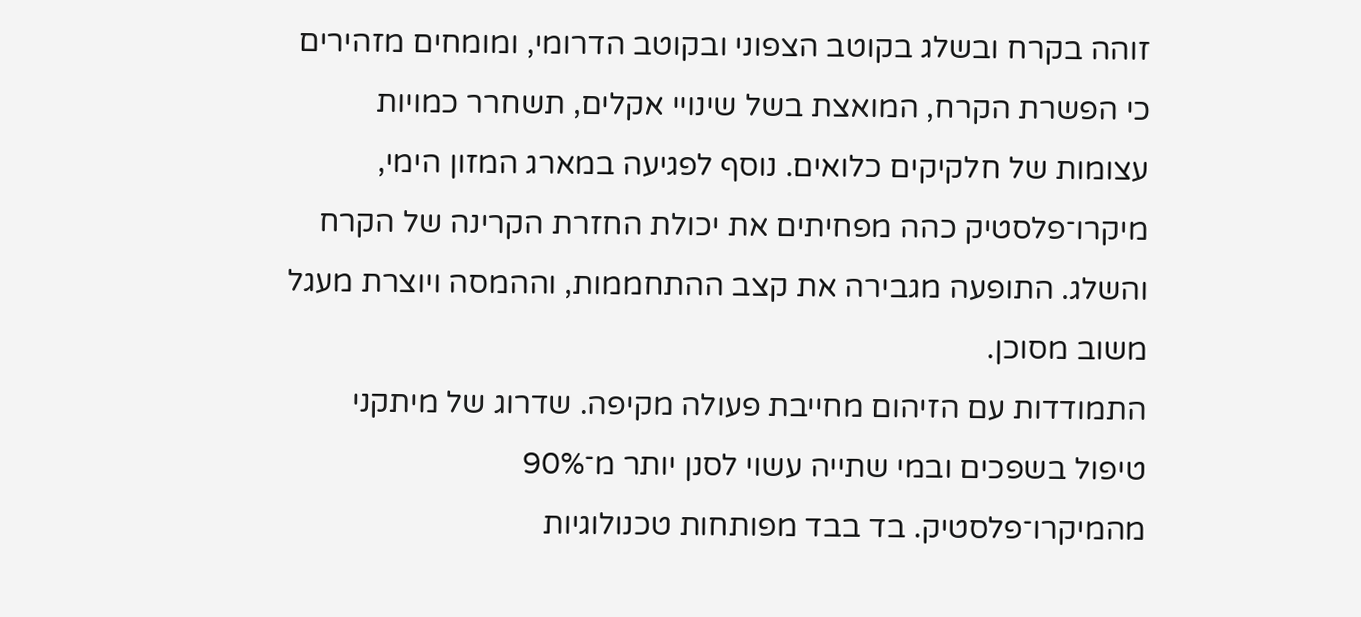זוהה בקרח ובשלג בקוטב הצפוני ובקוטב הדרומי, ומומחים מזהירים כי הפשרת הקרח, המואצת בשל שינויי אקלים, תשחרר כמויות עצומות של חלקיקים כלואים. נוסף לפגיעה במארג המזון הימי, מיקרו־פלסטיק כהה מפחיתים את יכולת החזרת הקרינה של הקרח והשלג. התופעה מגבירה את קצב ההתחממות, וההמסה ויוצרת מעגל משוב מסוכן.
התמודדות עם הזיהום מחייבת פעולה מקיפה. שדרוג של מיתקני טיפול בשפכים ובמי שתייה עשוי לסנן יותר מ־90% מהמיקרו־פלסטיק. בד בבד מפותחות טכנולוגיות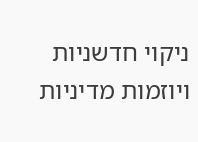ניקוי חדשניות ויוזמות מדיניות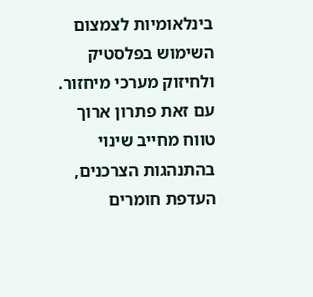בינלאומיות לצמצום השימוש בפלסטיק ולחיזוק מערכי מיחזור. עם זאת פתרון ארוך טווח מחייב שינוי בהתנהגות הצרכנים, העדפת חומרים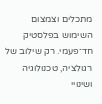מתכלים וצמצום השימוש בפלסטיק חד־פעמי. רק שילוב של רגולציה, טכנולוגיה ושינויי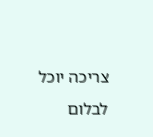צריכה יוכל לבלום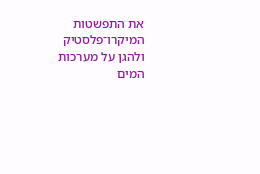את התפשטות המיקרו־פלסטיק ולהגן על מערכות המים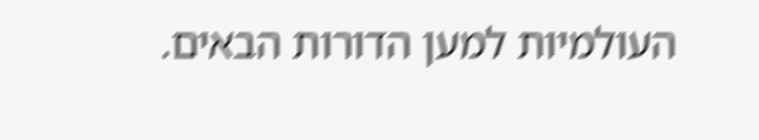העולמיות למען הדורות הבאים.